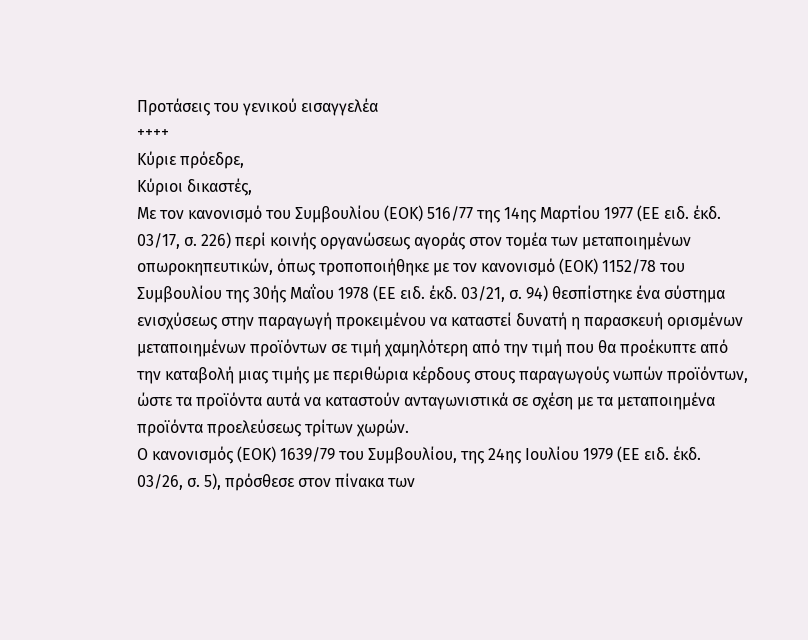Προτάσεις του γενικού εισαγγελέα
++++
Κύριε πρόεδρε,
Κύριοι δικαστές,
Με τον κανονισμό του Συμβουλίου (ΕΟΚ) 516/77 της 14ης Μαρτίου 1977 (ΕΕ ειδ. έκδ. 03/17, σ. 226) περί κοινής οργανώσεως αγοράς στον τομέα των μεταποιημένων οπωροκηπευτικών, όπως τροποποιήθηκε με τον κανονισμό (ΕΟΚ) 1152/78 του Συμβουλίου της 30ής Μαΐου 1978 (ΕΕ ειδ. έκδ. 03/21, σ. 94) θεσπίστηκε ένα σύστημα ενισχύσεως στην παραγωγή προκειμένου να καταστεί δυνατή η παρασκευή ορισμένων μεταποιημένων προϊόντων σε τιμή χαμηλότερη από την τιμή που θα προέκυπτε από την καταβολή μιας τιμής με περιθώρια κέρδους στους παραγωγούς νωπών προϊόντων, ώστε τα προϊόντα αυτά να καταστούν ανταγωνιστικά σε σχέση με τα μεταποιημένα προϊόντα προελεύσεως τρίτων χωρών.
Ο κανονισμός (ΕΟΚ) 1639/79 του Συμβουλίου, της 24ης Ιουλίου 1979 (ΕΕ ειδ. έκδ. 03/26, σ. 5), πρόσθεσε στον πίνακα των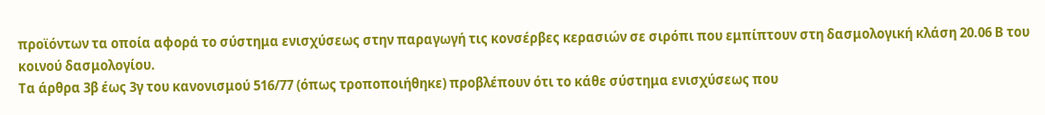προϊόντων τα οποία αφορά το σύστημα ενισχύσεως στην παραγωγή τις κονσέρβες κερασιών σε σιρόπι που εμπίπτουν στη δασμολογική κλάση 20.06 Β του κοινού δασμολογίου.
Τα άρθρα 3β έως 3γ του κανονισμού 516/77 (όπως τροποποιήθηκε) προβλέπουν ότι το κάθε σύστημα ενισχύσεως που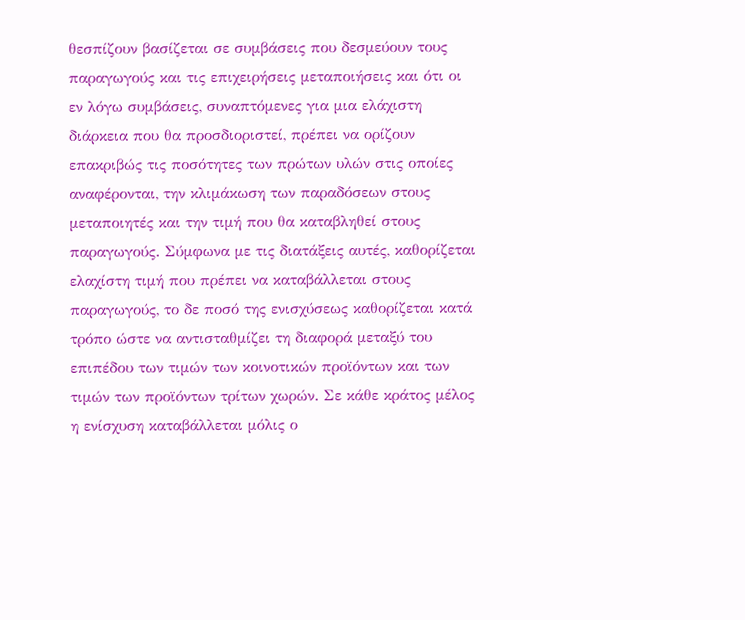θεσπίζουν βασίζεται σε συμβάσεις που δεσμεύουν τους παραγωγούς και τις επιχειρήσεις μεταποιήσεις και ότι οι εν λόγω συμβάσεις, συναπτόμενες για μια ελάχιστη διάρκεια που θα προσδιοριστεί, πρέπει να ορίζουν επακριβώς τις ποσότητες των πρώτων υλών στις οποίες αναφέρονται, την κλιμάκωση των παραδόσεων στους μεταποιητές και την τιμή που θα καταβληθεί στους παραγωγούς. Σύμφωνα με τις διατάξεις αυτές, καθορίζεται ελαχίστη τιμή που πρέπει να καταβάλλεται στους παραγωγούς, το δε ποσό της ενισχύσεως καθορίζεται κατά τρόπο ώστε να αντισταθμίζει τη διαφορά μεταξύ του επιπέδου των τιμών των κοινοτικών προϊόντων και των τιμών των προϊόντων τρίτων χωρών. Σε κάθε κράτος μέλος η ενίσχυση καταβάλλεται μόλις ο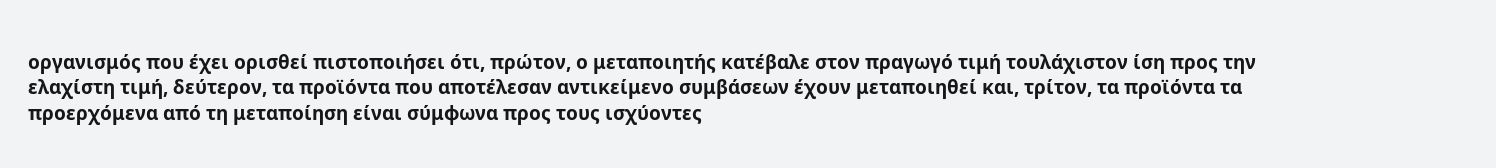οργανισμός που έχει ορισθεί πιστοποιήσει ότι, πρώτον, ο μεταποιητής κατέβαλε στον πραγωγό τιμή τουλάχιστον ίση προς την ελαχίστη τιμή, δεύτερον, τα προϊόντα που αποτέλεσαν αντικείμενο συμβάσεων έχουν μεταποιηθεί και, τρίτον, τα προϊόντα τα προερχόμενα από τη μεταποίηση είναι σύμφωνα προς τους ισχύοντες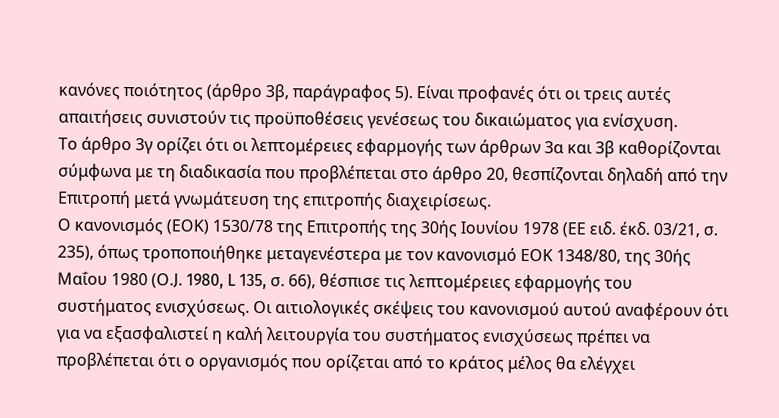κανόνες ποιότητος (άρθρο 3β, παράγραφος 5). Είναι προφανές ότι οι τρεις αυτές απαιτήσεις συνιστούν τις προϋποθέσεις γενέσεως του δικαιώματος για ενίσχυση.
Το άρθρο 3γ ορίζει ότι οι λεπτομέρειες εφαρμογής των άρθρων 3α και 3β καθορίζονται σύμφωνα με τη διαδικασία που προβλέπεται στο άρθρο 20, θεσπίζονται δηλαδή από την Επιτροπή μετά γνωμάτευση της επιτροπής διαχειρίσεως.
Ο κανονισμός (ΕΟΚ) 1530/78 της Επιτροπής της 30ής Ιουνίου 1978 (ΕΕ ειδ. έκδ. 03/21, σ. 235), όπως τροποποιήθηκε μεταγενέστερα με τον κανονισμό ΕΟΚ 1348/80, της 30ής Μαΐου 1980 (Ο.J. 1980, L 135, σ. 66), θέσπισε τις λεπτομέρειες εφαρμογής του συστήματος ενισχύσεως. Οι αιτιολογικές σκέψεις του κανονισμού αυτού αναφέρουν ότι για να εξασφαλιστεί η καλή λειτουργία του συστήματος ενισχύσεως πρέπει να προβλέπεται ότι ο οργανισμός που ορίζεται από το κράτος μέλος θα ελέγχει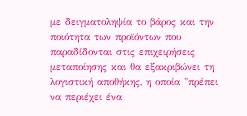με δειγματοληψία το βάρος και την ποιότητα των προϊόντων που παραδίδονται στις επιχειρήσεις μεταποίησης και θα εξακριβώνει τη λογιστική αποθήκης, η οποία "πρέπει να περιέχει ένα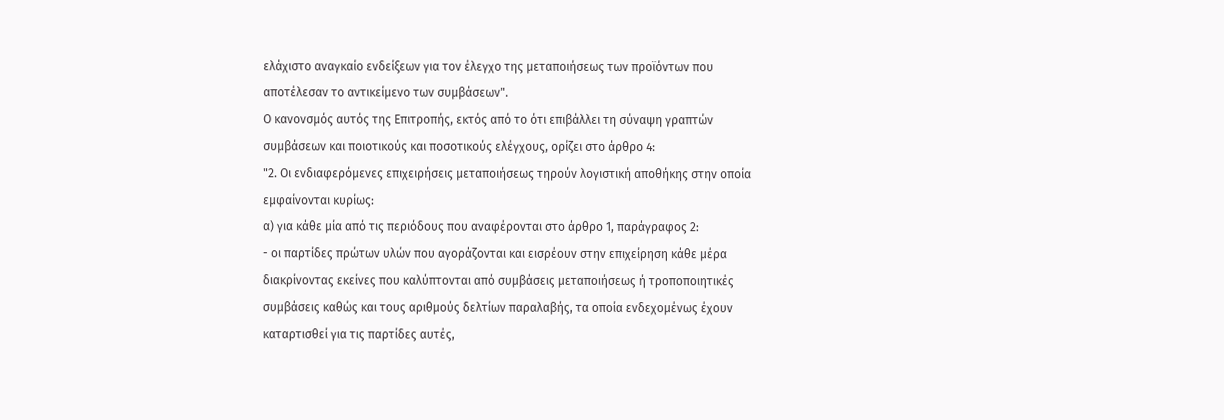ελάχιστο αναγκαίο ενδείξεων για τον έλεγχο της μεταποιήσεως των προϊόντων που αποτέλεσαν το αντικείμενο των συμβάσεων".
Ο κανονσμός αυτός της Επιτροπής, εκτός από το ότι επιβάλλει τη σύναψη γραπτών συμβάσεων και ποιοτικούς και ποσοτικούς ελέγχους, ορίζει στο άρθρο 4:
"2. Οι ενδιαφερόμενες επιχειρήσεις μεταποιήσεως τηρούν λογιστική αποθήκης στην οποία εμφαίνονται κυρίως:
α) για κάθε μία από τις περιόδους που αναφέρονται στο άρθρο 1, παράγραφος 2:
- οι παρτίδες πρώτων υλών που αγοράζονται και εισρέουν στην επιχείρηση κάθε μέρα διακρίνοντας εκείνες που καλύπτονται από συμβάσεις μεταποιήσεως ή τροποποιητικές συμβάσεις καθώς και τους αριθμούς δελτίων παραλαβής, τα οποία ενδεχομένως έχουν καταρτισθεί για τις παρτίδες αυτές,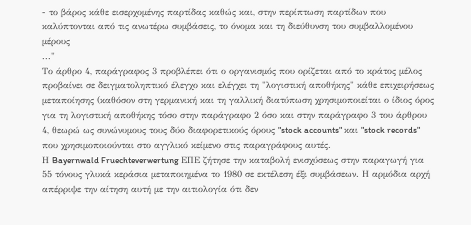- το βάρος κάθε εισερχομένης παρτίδας καθώς και, στην περίπτωση παρτίδων που καλύπτονται από τις ανωτέρω συμβάσεις, το όνομα και τη διεύθυνση του συμβαλλομένου μέρους
..."
Το άρθρο 4, παράγραφος 3 προβλέπει ότι ο οργανισμός που ορίζεται από το κράτος μέλος προβαίνει σε δειγματοληπτικό έλεγχο και ελέγχει τη "λογιστική αποθήκης" κάθε επιχειρήσεως μεταποίησης (καθόσον στη γερμανική και τη γαλλική διατύπωση χρησιμοποιείται ο ίδιος όρος για τη λογιστική αποθήκης τόσο στην παράγραφο 2 όσο και στην παράγραφο 3 του άρθρου 4, θεωρώ ως συνώνυμους τους δύο διαφορετικούς όρους "stock accounts" και "stock records" που χρησιμοποιούνται στο αγγλικό κείμενο στις παραγράφους αυτές.
Η Bayernwald Fruechteverwertung ΕΠΕ ζήτησε την καταβολή ενισχύσεως στην παραγωγή για 55 τόνους γλυκά κεράσια μεταποιημένα το 1980 σε εκτέλεση έξι συμβάσεων. Η αρμόδια αρχή απέρριψε την αίτηση αυτή με την αιτιολογία ότι δεν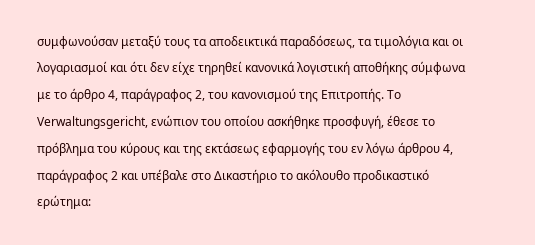συμφωνούσαν μεταξύ τους τα αποδεικτικά παραδόσεως, τα τιμολόγια και οι λογαριασμοί και ότι δεν είχε τηρηθεί κανονικά λογιστική αποθήκης σύμφωνα με το άρθρο 4, παράγραφος 2, του κανονισμού της Επιτροπής. Το Verwaltungsgericht, ενώπιον του οποίου ασκήθηκε προσφυγή, έθεσε το πρόβλημα του κύρους και της εκτάσεως εφαρμογής του εν λόγω άρθρου 4, παράγραφος 2 και υπέβαλε στο Δικαστήριο το ακόλουθο προδικαστικό ερώτημα: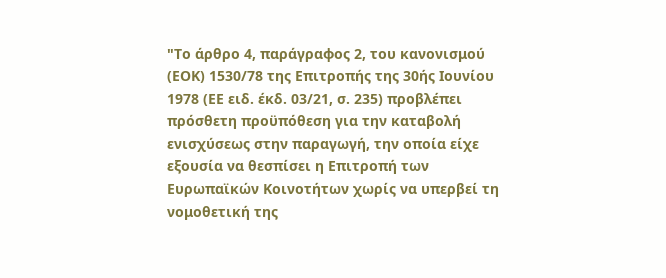"Το άρθρο 4, παράγραφος 2, του κανονισμού (ΕΟΚ) 1530/78 της Επιτροπής της 30ής Ιουνίου 1978 (ΕΕ ειδ. έκδ. 03/21, σ. 235) προβλέπει πρόσθετη προϋπόθεση για την καταβολή ενισχύσεως στην παραγωγή, την οποία είχε εξουσία να θεσπίσει η Επιτροπή των Ευρωπαϊκών Κοινοτήτων χωρίς να υπερβεί τη νομοθετική της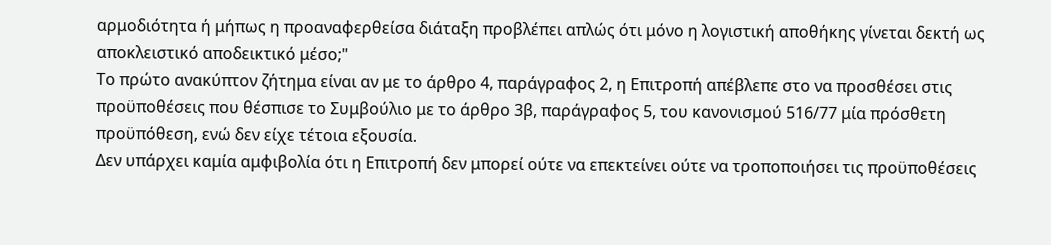αρμοδιότητα ή μήπως η προαναφερθείσα διάταξη προβλέπει απλώς ότι μόνο η λογιστική αποθήκης γίνεται δεκτή ως αποκλειστικό αποδεικτικό μέσο;"
Το πρώτο ανακύπτον ζήτημα είναι αν με το άρθρο 4, παράγραφος 2, η Επιτροπή απέβλεπε στο να προσθέσει στις προϋποθέσεις που θέσπισε το Συμβούλιο με το άρθρο 3β, παράγραφος 5, του κανονισμού 516/77 μία πρόσθετη προϋπόθεση, ενώ δεν είχε τέτοια εξουσία.
Δεν υπάρχει καμία αμφιβολία ότι η Επιτροπή δεν μπορεί ούτε να επεκτείνει ούτε να τροποποιήσει τις προϋποθέσεις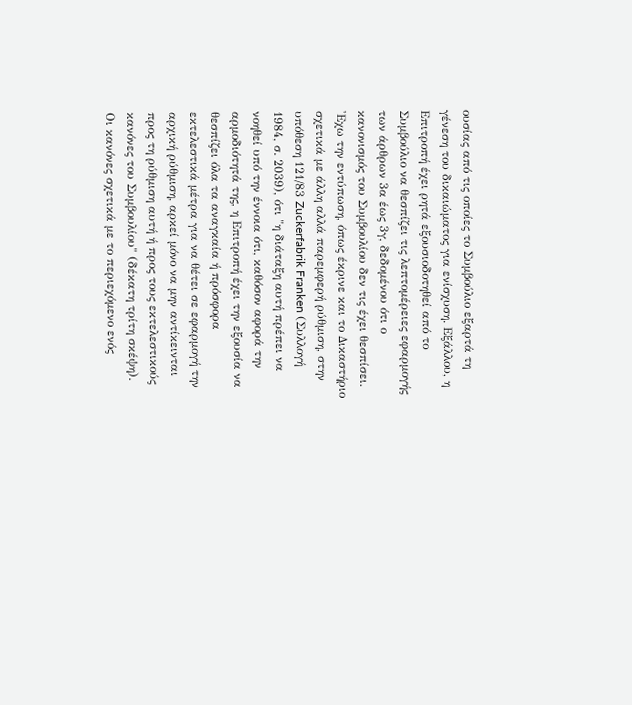ουσίας από τις οποίες το Συμβούλιο εξαρτά τη γένεση του δικαιώματος για ενίσχυση. Εξάλλου, η Επιτροπή έχει ρητά εξουσιοδοτηθεί από το Συμβούλιο να θεσπίζει τις λεπτομέρειες εφαρμογής των άρθρων 3α έως 3γ, δεδομένου ότι ο κανονισμός του Συμβουλίου δεν τις έχει θεσπίσει. 'Εχω την εντύπωση, όπως έκρινε και το Δικαστήριο σχετικά με άλλη αλλά παρεμφερή ρύθμιση, στην υπόθεση 121/83 Zuckerfabrik Franken (Συλλογή 1984, σ. 2039), ότι "η διάταξη αυτή πρέπει να νοηθεί υπό την έννοια ότι, καθόσον αφορά την αρμοδιότητά της, η Επιτροπή έχει την εξουσία να θεσπίζει όλα τα αναγκαία ή πρόσφορα εκτελεστικά μέτρα για να θέτει σε εφαρμογή την αρχική ρύθμιση, αρκεί μόνο να μην αντίκεινται προς τη ρύθμιση αυτή ή προς τους εκτελεστικούς κανόνες του Συμβουλίου" (δέκατη τρίτη σκέψη).
Οι κανόνες σχετικά με το περιεχόμενο ενός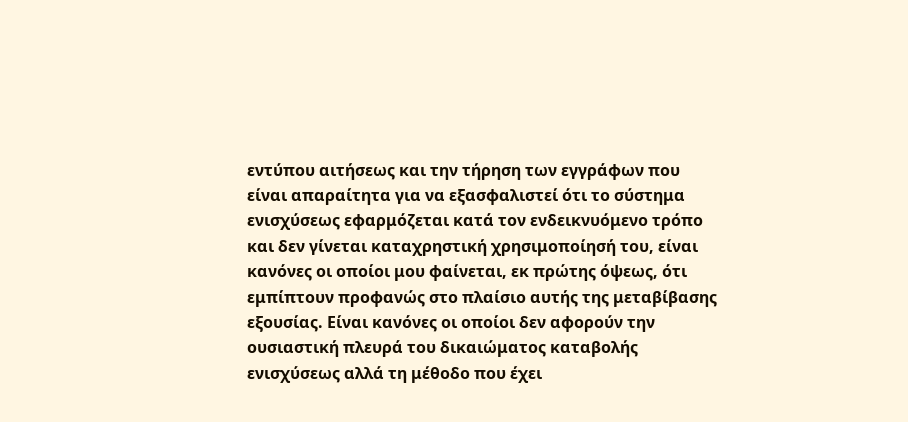εντύπου αιτήσεως και την τήρηση των εγγράφων που είναι απαραίτητα για να εξασφαλιστεί ότι το σύστημα ενισχύσεως εφαρμόζεται κατά τον ενδεικνυόμενο τρόπο και δεν γίνεται καταχρηστική χρησιμοποίησή του, είναι κανόνες οι οποίοι μου φαίνεται, εκ πρώτης όψεως, ότι εμπίπτουν προφανώς στο πλαίσιο αυτής της μεταβίβασης εξουσίας. Είναι κανόνες οι οποίοι δεν αφορούν την ουσιαστική πλευρά του δικαιώματος καταβολής ενισχύσεως αλλά τη μέθοδο που έχει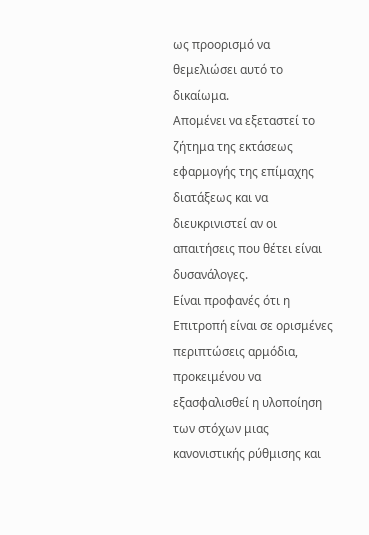ως προορισμό να θεμελιώσει αυτό το δικαίωμα.
Απομένει να εξεταστεί το ζήτημα της εκτάσεως εφαρμογής της επίμαχης διατάξεως και να διευκρινιστεί αν οι απαιτήσεις που θέτει είναι δυσανάλογες.
Είναι προφανές ότι η Επιτροπή είναι σε ορισμένες περιπτώσεις αρμόδια, προκειμένου να εξασφαλισθεί η υλοποίηση των στόχων μιας κανονιστικής ρύθμισης και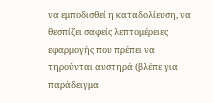να εμποδισθεί η καταδολίευση, να θεσπίζει σαφείς λεπτομέρειες εφαρμογής που πρέπει να τηρούνται αυστηρά (βλέπε για παράδειγμα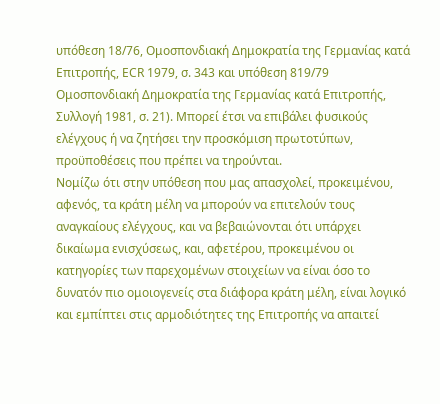υπόθεση 18/76, Ομοσπονδιακή Δημοκρατία της Γερμανίας κατά Επιτροπής, ΕCR 1979, σ. 343 και υπόθεση 819/79 Ομοσπονδιακή Δημοκρατία της Γερμανίας κατά Επιτροπής, Συλλογή 1981, σ. 21). Μπορεί έτσι να επιβάλει φυσικούς ελέγχους ή να ζητήσει την προσκόμιση πρωτοτύπων, προϋποθέσεις που πρέπει να τηρούνται.
Νομίζω ότι στην υπόθεση που μας απασχολεί, προκειμένου, αφενός, τα κράτη μέλη να μπορούν να επιτελούν τους αναγκαίους ελέγχους, και να βεβαιώνονται ότι υπάρχει δικαίωμα ενισχύσεως, και, αφετέρου, προκειμένου οι κατηγορίες των παρεχομένων στοιχείων να είναι όσο το δυνατόν πιο ομοιογενείς στα διάφορα κράτη μέλη, είναι λογικό και εμπίπτει στις αρμοδιότητες της Επιτροπής να απαιτεί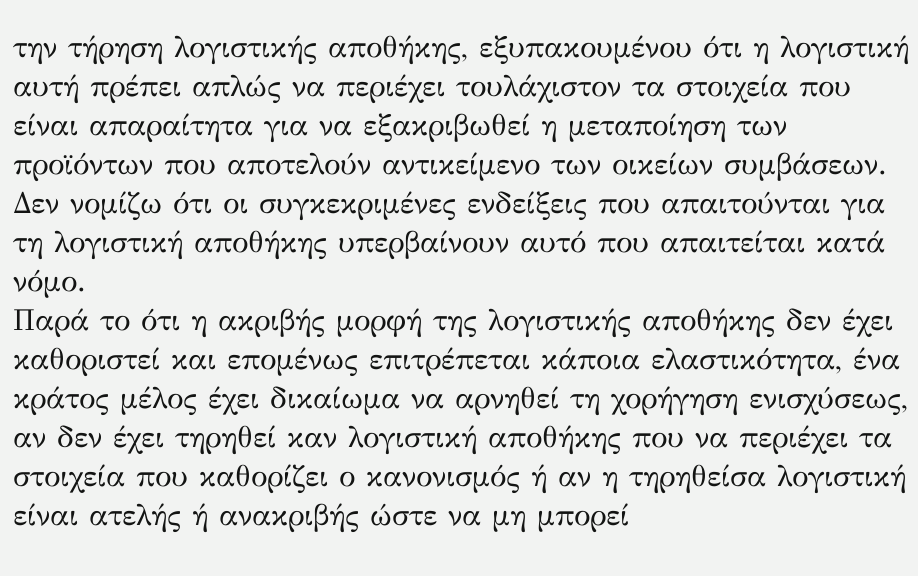την τήρηση λογιστικής αποθήκης, εξυπακουμένου ότι η λογιστική αυτή πρέπει απλώς να περιέχει τουλάχιστον τα στοιχεία που είναι απαραίτητα για να εξακριβωθεί η μεταποίηση των προϊόντων που αποτελούν αντικείμενο των οικείων συμβάσεων. Δεν νομίζω ότι οι συγκεκριμένες ενδείξεις που απαιτούνται για τη λογιστική αποθήκης υπερβαίνουν αυτό που απαιτείται κατά νόμο.
Παρά το ότι η ακριβής μορφή της λογιστικής αποθήκης δεν έχει καθοριστεί και επομένως επιτρέπεται κάποια ελαστικότητα, ένα κράτος μέλος έχει δικαίωμα να αρνηθεί τη χορήγηση ενισχύσεως, αν δεν έχει τηρηθεί καν λογιστική αποθήκης που να περιέχει τα στοιχεία που καθορίζει ο κανονισμός ή αν η τηρηθείσα λογιστική είναι ατελής ή ανακριβής ώστε να μη μπορεί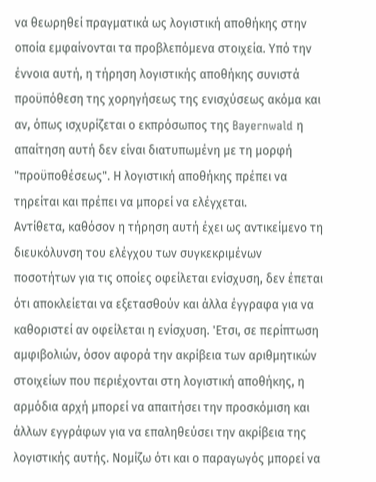να θεωρηθεί πραγματικά ως λογιστική αποθήκης στην οποία εμφαίνονται τα προβλεπόμενα στοιχεία. Υπό την έννοια αυτή, η τήρηση λογιστικής αποθήκης συνιστά προϋπόθεση της χορηγήσεως της ενισχύσεως ακόμα και αν, όπως ισχυρίζεται ο εκπρόσωπος της Bayernwald η απαίτηση αυτή δεν είναι διατυπωμένη με τη μορφή "προϋποθέσεως". Η λογιστική αποθήκης πρέπει να τηρείται και πρέπει να μπορεί να ελέγχεται.
Αντίθετα, καθόσον η τήρηση αυτή έχει ως αντικείμενο τη διευκόλυνση του ελέγχου των συγκεκριμένων ποσοτήτων για τις οποίες οφείλεται ενίσχυση, δεν έπεται ότι αποκλείεται να εξετασθούν και άλλα έγγραφα για να καθοριστεί αν οφείλεται η ενίσχυση. 'Ετσι, σε περίπτωση αμφιβολιών, όσον αφορά την ακρίβεια των αριθμητικών στοιχείων που περιέχονται στη λογιστική αποθήκης, η αρμόδια αρχή μπορεί να απαιτήσει την προσκόμιση και άλλων εγγράφων για να επαληθεύσει την ακρίβεια της λογιστικής αυτής. Νομίζω ότι και ο παραγωγός μπορεί να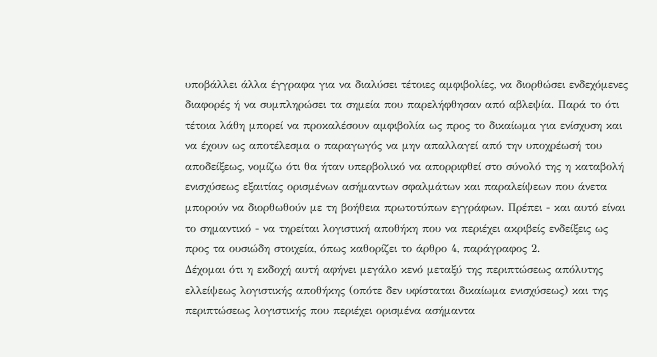υποβάλλει άλλα έγγραφα για να διαλύσει τέτοιες αμφιβολίες, να διορθώσει ενδεχόμενες διαφορές ή να συμπληρώσει τα σημεία που παρελήφθησαν από αβλεψία. Παρά το ότι τέτοια λάθη μπορεί να προκαλέσουν αμφιβολία ως προς το δικαίωμα για ενίσχυση και να έχουν ως αποτέλεσμα ο παραγωγός να μην απαλλαγεί από την υποχρέωσή του αποδείξεως, νομίζω ότι θα ήταν υπερβολικό να απορριφθεί στο σύνολό της η καταβολή ενισχύσεως εξαιτίας ορισμένων ασήμαντων σφαλμάτων και παραλείψεων που άνετα μπορούν να διορθωθούν με τη βοήθεια πρωτοτύπων εγγράφων. Πρέπει - και αυτό είναι το σημαντικό - να τηρείται λογιστική αποθήκη που να περιέχει ακριβείς ενδείξεις ως προς τα ουσιώδη στοιχεία, όπως καθορίζει το άρθρο 4, παράγραφος 2.
Δέχομαι ότι η εκδοχή αυτή αφήνει μεγάλο κενό μεταξύ της περιπτώσεως απόλυτης ελλείψεως λογιστικής αποθήκης (οπότε δεν υφίσταται δικαίωμα ενισχύσεως) και της περιπτώσεως λογιστικής που περιέχει ορισμένα ασήμαντα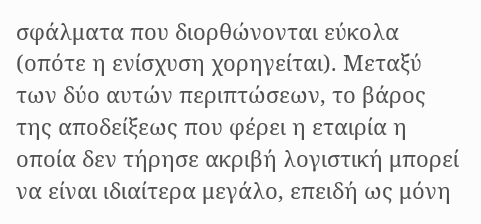σφάλματα που διορθώνονται εύκολα (οπότε η ενίσχυση χορηγείται). Μεταξύ των δύο αυτών περιπτώσεων, το βάρος της αποδείξεως που φέρει η εταιρία η οποία δεν τήρησε ακριβή λογιστική μπορεί να είναι ιδιαίτερα μεγάλο, επειδή ως μόνη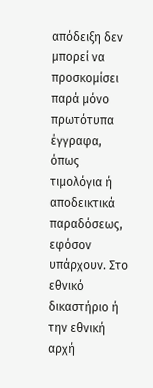απόδειξη δεν μπορεί να προσκομίσει παρά μόνο πρωτότυπα έγγραφα, όπως τιμολόγια ή αποδεικτικά παραδόσεως, εφόσον υπάρχουν. Στο εθνικό δικαστήριο ή την εθνική αρχή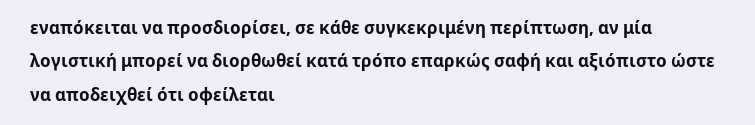εναπόκειται να προσδιορίσει, σε κάθε συγκεκριμένη περίπτωση, αν μία λογιστική μπορεί να διορθωθεί κατά τρόπο επαρκώς σαφή και αξιόπιστο ώστε να αποδειχθεί ότι οφείλεται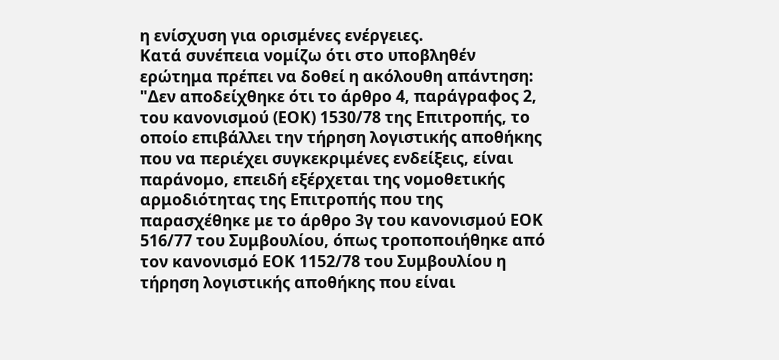η ενίσχυση για ορισμένες ενέργειες.
Κατά συνέπεια νομίζω ότι στο υποβληθέν ερώτημα πρέπει να δοθεί η ακόλουθη απάντηση:
"Δεν αποδείχθηκε ότι το άρθρο 4, παράγραφος 2, του κανονισμού (ΕΟΚ) 1530/78 της Επιτροπής, το οποίο επιβάλλει την τήρηση λογιστικής αποθήκης που να περιέχει συγκεκριμένες ενδείξεις, είναι παράνομο, επειδή εξέρχεται της νομοθετικής αρμοδιότητας της Επιτροπής που της παρασχέθηκε με το άρθρο 3γ του κανονισμού ΕΟΚ 516/77 του Συμβουλίου, όπως τροποποιήθηκε από τον κανονισμό ΕΟΚ 1152/78 του Συμβουλίου η τήρηση λογιστικής αποθήκης που είναι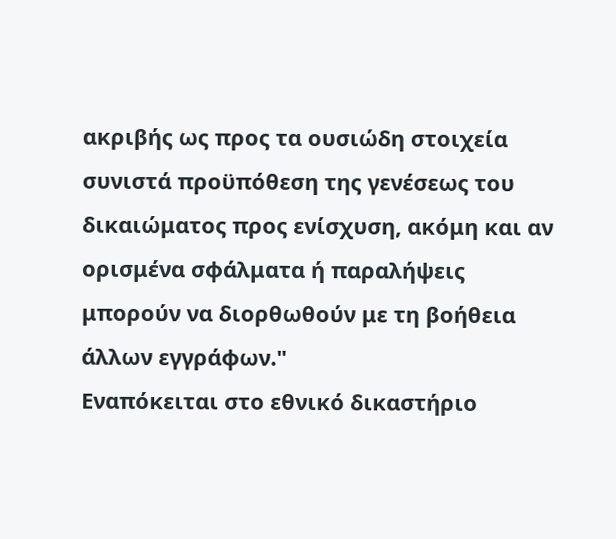ακριβής ως προς τα ουσιώδη στοιχεία συνιστά προϋπόθεση της γενέσεως του δικαιώματος προς ενίσχυση, ακόμη και αν ορισμένα σφάλματα ή παραλήψεις μπορούν να διορθωθούν με τη βοήθεια άλλων εγγράφων."
Εναπόκειται στο εθνικό δικαστήριο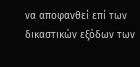να αποφανθεί επί των δικαστικών εξόδων των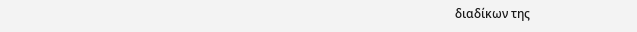διαδίκων της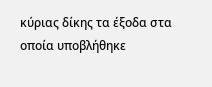κύριας δίκης τα έξοδα στα οποία υποβλήθηκε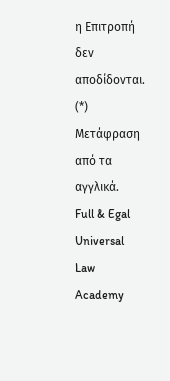η Επιτροπή δεν αποδίδονται.
(*) Μετάφραση από τα αγγλικά.
Full & Egal Universal Law Academy